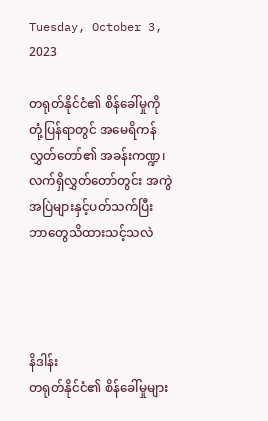Tuesday, October 3, 2023

တရုတ်နိုင်ငံ၏ စိန်ခေါ်မှုကို တုံ့ပြန်ရာတွင် အမေရိကန်လွှတ်တော်၏ အခန်းကဏ္ဍ၊ လက်ရှိလွှတ်တော်တွင်း အကွဲအပြဲများနှင့်ပတ်သက်ပြီး ဘာတွေသိထားသင့်သလဲ




နိဒါန်း
တရုတ်နိုင်ငံ၏ စိန်ခေါ်မှုများ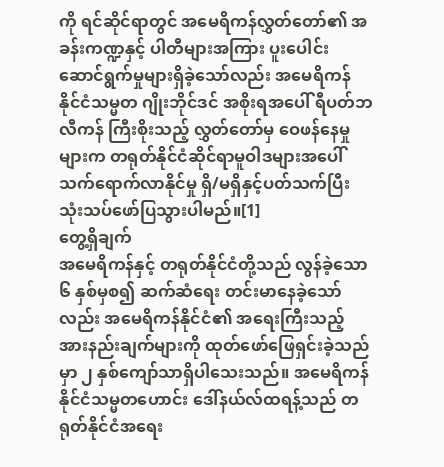ကို ရင်ဆိုင်ရာတွင် အမေရိကန်လွှတ်တော်၏ အခန်းကဏ္ဍနှင့် ပါတီများအကြား ပူးပေါင်းဆောင်ရွက်မှုများရှိခဲ့သော်လည်း အမေရိကန် နိုင်ငံသမ္မတ ဂျိုးဘိုင်ဒင် အစိုးရအပေါ် ရီပတ်ဘလီကန် ကြီးစိုးသည့် လွှတ်တော်မှ ဝေဖန်နေမှုများက တရုတ်နိုင်ငံဆိုင်ရာမူဝါဒများအပေါ် သက်ရောက်လာနိုင်မှု ရှိ/မရှိနှင့်ပတ်သက်ပြီး သုံးသပ်ဖော်ပြသွားပါမည်။[1]
တွေ့ရှိချက်
အမေရိကန်နှင့် တရုတ်နိုင်ငံတို့သည် လွန်ခဲ့သော ၆ နှစ်မှစ၍ ဆက်ဆံရေး တင်းမာနေခဲ့သော်လည်း အမေရိကန်နိုင်ငံ၏ အရေးကြီးသည့် အားနည်းချက်များကို ထုတ်ဖော်ဖြေရှင်းခဲ့သည်မှာ ၂ နှစ်ကျော်သာရှိပါသေးသည်။ အမေရိကန်နိုင်ငံသမ္မတဟောင်း ဒေါ်နယ်လ်ထရန့်သည် တရုတ်နိုင်ငံအရေး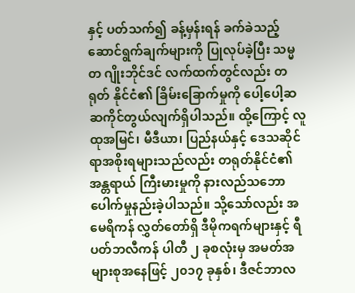နှင့် ပတ်သက်၍ ခန့်မှန်းရန် ခက်ခဲသည့် ဆောင်ရွက်ချက်များကို ပြုလုပ်ခဲ့ပြီး သမ္မတ ဂျိုးဘိုင်ဒင် လက်ထက်တွင်လည်း တရုတ် နိုင်ငံ၏ ခြိမ်းခြောက်မှုကို ပေါ့ပေါ့ဆဆကိုင်တွယ်လျက်ရှိပါသည်။ ထို့ကြောင့် လူထုအမြင်၊ မီဒီယာ၊ ပြည်နယ်နှင့် ဒေသဆိုင်ရာအစိုးရများသည်လည်း တရုတ်နိုင်ငံ၏ အန္တရာယ် ကြီးမားမှုကို နားလည်သဘောပေါက်မှုနည်းခဲ့ပါသည်။ သို့သော်လည်း အမေရိကန် လွှတ်တော်ရှိ ဒီမိုကရက်များနှင့် ရီပတ်ဘလီကန် ပါတီ ၂ ခုစလုံးမှ အမတ်အများစုအနေဖြင့် ၂၀၁၇ ခုနှစ်၊ ဒီဇင်ဘာလ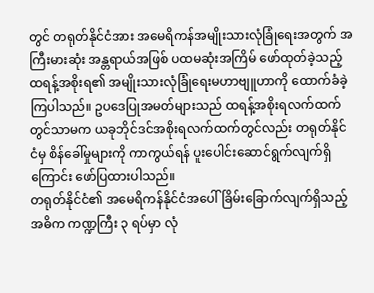တွင် တရုတ်နိုင်ငံအား အမေရိကန်အမျိုးသားလုံခြုံရေးအတွက် အကြီးမားဆုံး အန္တရာယ်အဖြစ် ပထမဆုံးအကြိမ် ဖော်ထုတ်ခဲ့သည့် ထရန့်အစိုးရ၏ အမျိုးသားလုံခြုံရေးမဟာဗျူဟာကို ထောက်ခံခဲ့ကြပါသည်။ ဥပဒေပြုအမတ်များသည် ထရန့်အစိုးရလက်ထက်တွင်သာမက ယခုဘိုင်ဒင်အစိုးရလက်ထက်တွင်လည်း တရုတ်နိုင်ငံမှ စိန်ခေါ်မှုများကို ကာကွယ်ရန် ပူးပေါင်းဆောင်ရွက်လျက်ရှိကြောင်း ဖော်ပြထားပါသည်။
တရုတ်နိုင်ငံ၏ အမေရိကန်နိုင်ငံအပေါ် ခြိမ်းခြောက်လျက်ရှိသည့် အဓိက ကဏ္ဍကြီး ၃ ရပ်မှာ လုံ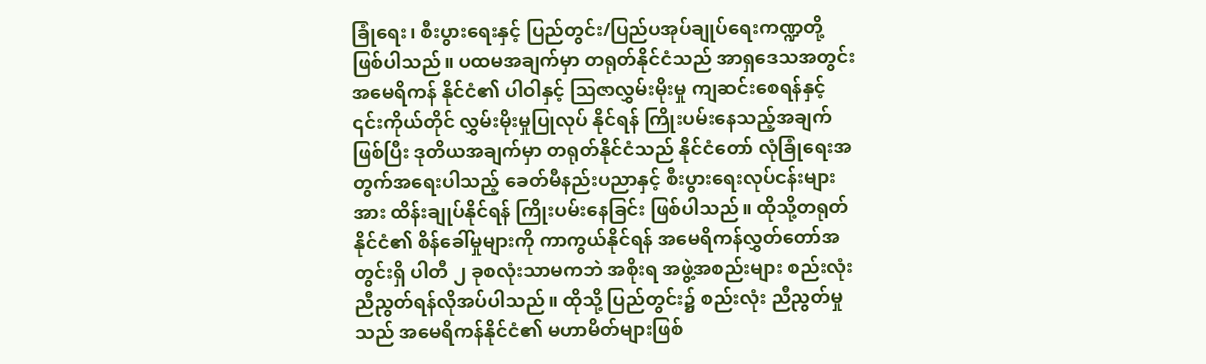ခြုံရေး၊ စီးပွားရေးနှင့် ပြည်တွင်း/ပြည်ပအုပ်ချုပ်ရေးကဏ္ဍတို့ ဖြစ်ပါသည်။ ပထမအချက်မှာ တရုတ်နိုင်ငံသည် အာရှဒေသအတွင်း အမေရိကန် နိုင်ငံ၏ ပါဝါနှင့် ဩဇာလွှမ်းမိုးမှု ကျဆင်းစေရန်နှင့် ၎င်းကိုယ်တိုင် လွှမ်းမိုးမှုပြုလုပ် နိုင်ရန် ကြိုးပမ်းနေသည့်အချက်ဖြစ်ပြီး ဒုတိယအချက်မှာ တရုတ်နိုင်ငံသည် နိုင်ငံတော် လုံခြုံရေးအတွက်အရေးပါသည့် ခေတ်မီနည်းပညာနှင့် စီးပွားရေးလုပ်ငန်းများအား ထိန်းချုပ်နိုင်ရန် ကြိုးပမ်းနေခြင်း ဖြစ်ပါသည်။ ထိုသို့တရုတ်နိုင်ငံ၏ စိန်ခေါ်မှုများကို ကာကွယ်နိုင်ရန် အမေရိကန်လွှတ်တော်အတွင်းရှိ ပါတီ ၂ ခုစလုံးသာမကဘဲ အစိုးရ အဖွဲ့အစည်းများ စည်းလုံးညီညွတ်ရန်လိုအပ်ပါသည်။ ထိုသို့ ပြည်တွင်း၌ စည်းလုံး ညီညွတ်မှုသည် အမေရိကန်နိုင်ငံ၏ မဟာမိတ်များဖြစ်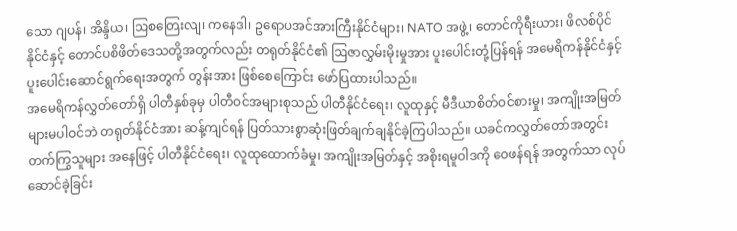သော ဂျပန်၊ အိန္ဒိယ၊ ဩစတြေးလျ၊ ကနေဒါ၊ ဥရောပအင်အားကြီးနိုင်ငံများ၊ NATO အဖွဲ့၊ တောင်ကိုရီးယား၊ ဖိလစ်ပိုင် နိုင်ငံနှင့် တောင်ပစိဖိတ်ဒေသတို့အတွက်လည်း တရုတ်နိုင်ငံ၏ ဩဇာလွှမ်းမိုးမှုအား ပူးပေါင်းတုံ့ပြန်ရန် အမေရိကန်နိုင်ငံနှင့် ပူးပေါင်းဆောင်ရွက်ရေးအတွက် တွန်းအား ဖြစ်စေကြောင်း ဖော်ပြထားပါသည်။
အမေရိကန်လွှတ်တော်ရှိ ပါတီနှစ်ခုမှ ပါတီဝင်အများစုသည် ပါတီနိုင်ငံရေး၊ လူထုနှင့် မီဒီယာစိတ်ဝင်စားမှု၊ အကျိုးအမြတ်များမပါဝင်ဘဲ တရုတ်နိုင်ငံအား ဆန့်ကျင်ရန် ပြတ်သားစွာဆုံးဖြတ်ချက်ချနိုင်ခဲ့ကြပါသည်။ ယခင်ကလွှတ်တော်အတွင်း တက်ကြွသူများ အနေဖြင့် ပါတီနိုင်ငံရေး၊ လူထုထောက်ခံမှု၊ အကျိုးအမြတ်နှင့် အစိုးရမူဝါဒကို ဝေဖန်ရန် အတွက်သာ လုပ်ဆောင်ခဲ့ခြင်း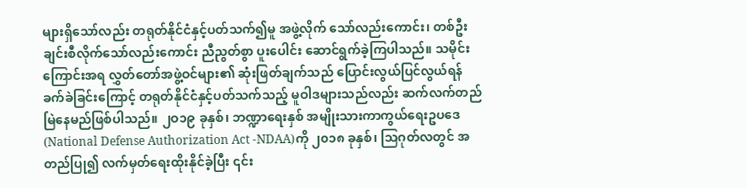များရှိသော်လည်း တရုတ်နိုင်ငံနှင့်ပတ်သက်၍မူ အဖွဲ့လိုက် သော်လည်းကောင်း၊ တစ်ဦးချင်းစီလိုက်သော်လည်းကောင်း ညီညွတ်စွာ ပူးပေါင်း ဆောင်ရွက်ခဲ့ကြပါသည်။ သမိုင်းကြောင်းအရ လွှတ်တော်အဖွဲ့ဝင်များ၏ ဆုံးဖြတ်ချက်သည် ပြောင်းလွယ်ပြင်လွယ်ရန်ခက်ခဲခြင်းကြောင့် တရုတ်နိုင်ငံနှင့်ပတ်သက်သည့် မူဝါဒများသည်လည်း ဆက်လက်တည်မြဲနေမည်ဖြစ်ပါသည်။ ၂ဝ၁၉ ခုနှစ်၊ ဘဏ္ဍာရေးနှစ် အမျိုးသားကာကွယ်ရေးဥပဒေ(National Defense Authorization Act -NDAA)ကို ၂၀၁၈ ခုနှစ်၊ သြဂုတ်လတွင် အတည်ပြု၍ လက်မှတ်ရေးထိုးနိုင်ခဲ့ပြီး ၎င်း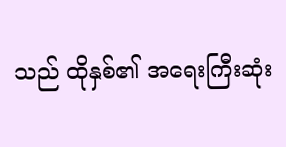သည် ထိုနှစ်၏ အရေးကြီးဆုံး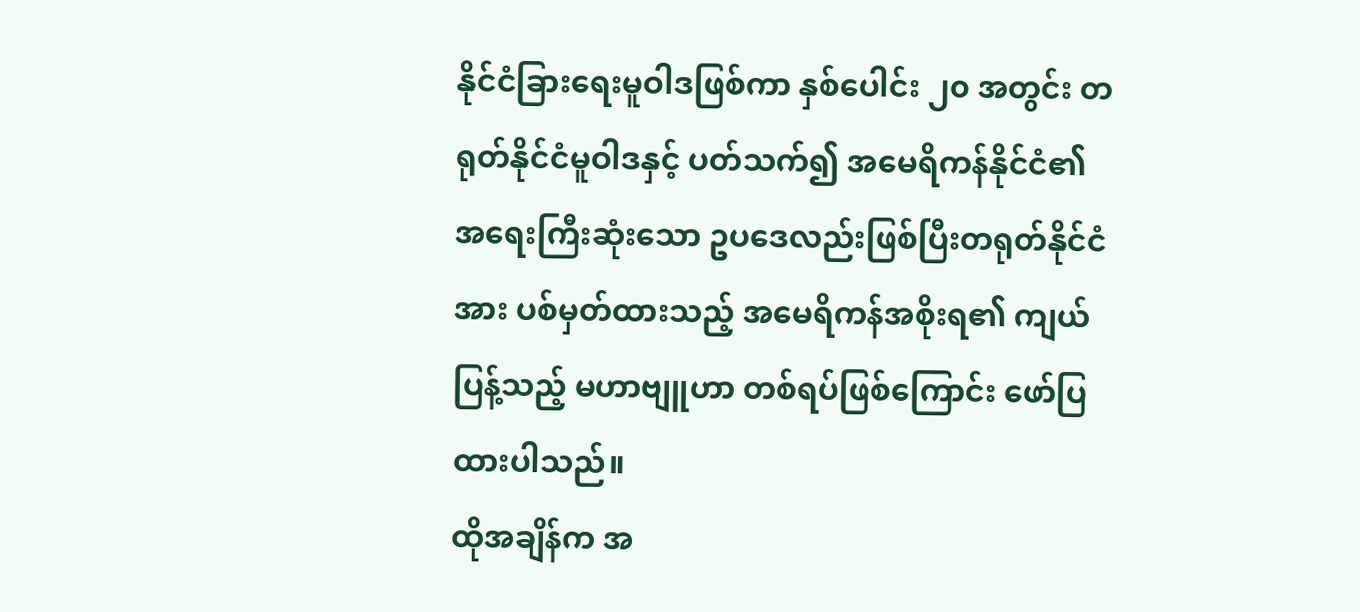နိုင်ငံခြားရေးမူဝါဒဖြစ်ကာ နှစ်ပေါင်း ၂၀ အတွင်း တရုတ်နိုင်ငံမူဝါဒနှင့် ပတ်သက်၍ အမေရိကန်နိုင်ငံ၏ အရေးကြီးဆုံးသော ဥပဒေလည်းဖြစ်ပြီးတရုတ်နိုင်ငံအား ပစ်မှတ်ထားသည့် အမေရိကန်အစိုးရ၏ ကျယ်ပြန့်သည့် မဟာဗျူဟာ တစ်ရပ်ဖြစ်ကြောင်း ဖော်ပြထားပါသည်။
ထိုအချိန်က အ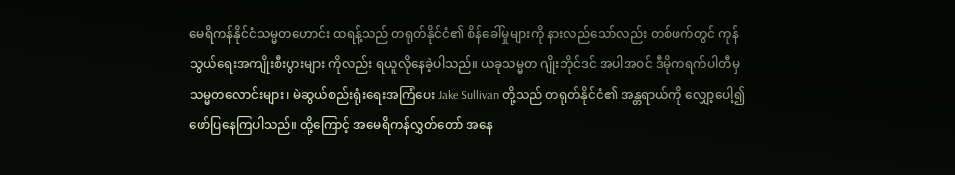မေရိကန်နိုင်ငံသမ္မတဟောင်း ထရန့်သည် တရုတ်နိုင်ငံ၏ စိန်ခေါ်မှုများကို နားလည်သော်လည်း တစ်ဖက်တွင် ကုန်သွယ်ရေးအကျိုးစီးပွားများ ကိုလည်း ရယူလိုနေခဲ့ပါသည်။ ယခုသမ္မတ ဂျိုးဘိုင်ဒင် အပါအဝင် ဒီမိုကရက်ပါတီမှ သမ္မတလောင်းများ၊ မဲဆွယ်စည်းရုံးရေးအကြံပေး Jake Sullivan တို့သည် တရုတ်နိုင်ငံ၏ အန္တရာယ်ကို လျှော့ပေါ့၍ ဖော်ပြနေကြပါသည်။ ထို့ကြောင့် အမေရိကန်လွှတ်တော် အနေ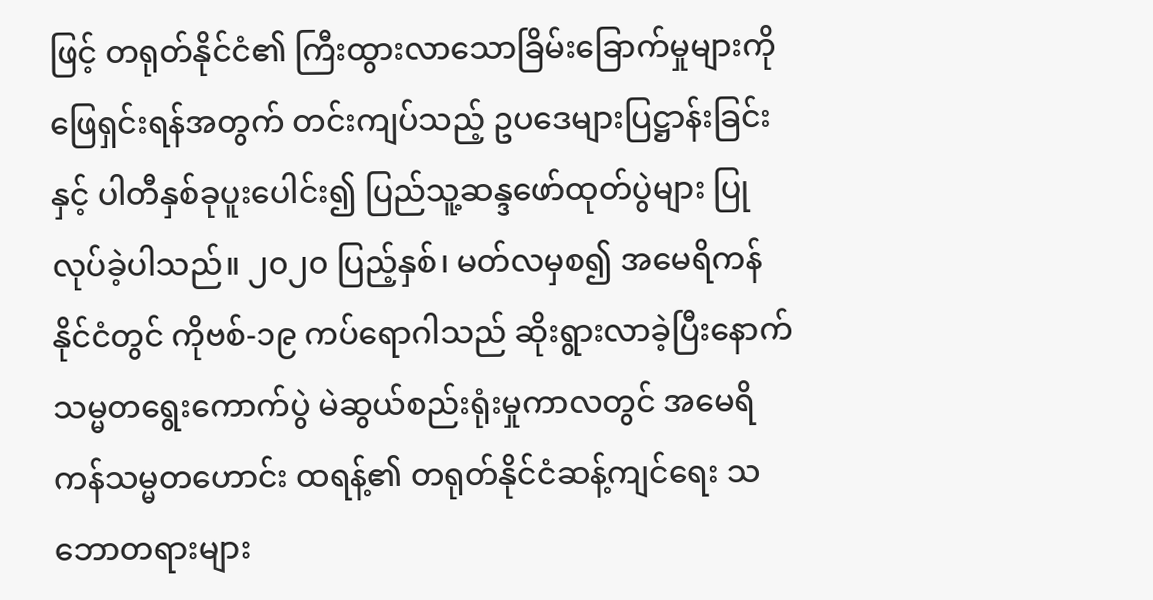ဖြင့် တရုတ်နိုင်ငံ၏ ကြီးထွားလာသောခြိမ်းခြောက်မှုများကို ဖြေရှင်းရန်အတွက် တင်းကျပ်သည့် ဥပဒေများပြဋ္ဌာန်းခြင်းနှင့် ပါတီနှစ်ခုပူးပေါင်း၍ ပြည်သူ့ဆန္ဒဖော်ထုတ်ပွဲများ ပြုလုပ်ခဲ့ပါသည်။ ၂၀၂၀ ပြည့်နှစ်၊ မတ်လမှစ၍ အမေရိကန်နိုင်ငံတွင် ကိုဗစ်-၁၉ ကပ်ရောဂါသည် ဆိုးရွားလာခဲ့ပြီးနောက် သမ္မတရွေးကောက်ပွဲ မဲဆွယ်စည်းရုံးမှုကာလတွင် အမေရိကန်သမ္မတဟောင်း ထရန့်၏ တရုတ်နိုင်ငံဆန့်ကျင်ရေး သဘောတရားများ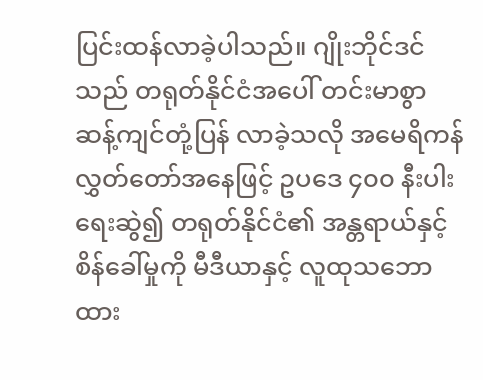ပြင်းထန်လာခဲ့ပါသည်။ ဂျိုးဘိုင်ဒင်သည် တရုတ်နိုင်ငံအပေါ် တင်းမာစွာဆန့်ကျင်တုံ့ပြန် လာခဲ့သလို အမေရိကန်လွှတ်တော်အနေဖြင့် ဥပဒေ ၄၀၀ နီးပါးရေးဆွဲ၍ တရုတ်နိုင်ငံ၏ အန္တရာယ်နှင့် စိန်ခေါ်မှုကို မီဒီယာနှင့် လူထုသဘောထား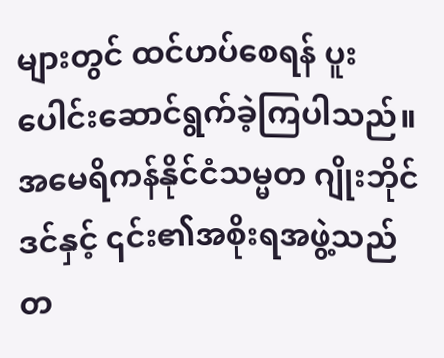များတွင် ထင်ဟပ်စေရန် ပူးပေါင်းဆောင်ရွက်ခဲ့ကြပါသည်။
အမေရိကန်နိုင်ငံသမ္မတ ဂျိုးဘိုင်ဒင်နှင့် ၎င်း၏အစိုးရအဖွဲ့သည် တ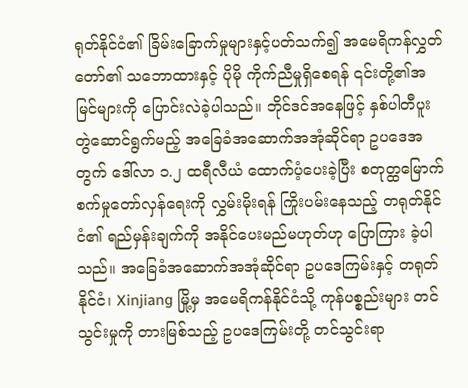ရုတ်နိုင်ငံ၏ ခြိမ်းခြောက်မှုများနှင့်ပတ်သက်၍ အမေရိကန်လွှတ်တော်၏ သဘောထားနှင့် ပိုမို ကိုက်ညီမှုရှိစေရန် ၎င်းတို့၏အမြင်များကို ပြောင်းလဲခဲ့ပါသည်။ ဘိုင်ဒင်အနေဖြင့် နှစ်ပါတီပူးတွဲဆောင်ရွက်မည့် အခြေခံအဆောက်အအုံဆိုင်ရာ ဥပဒေအတွက် ဒေါ်လာ ၁.၂ ထရီလီယံ ထောက်ပံ့ပေးခဲ့ပြီး စတုတ္ထမြောက်စက်မှုတော်လှန်ရေးကို လွှမ်းမိုးရန် ကြိုးပမ်းနေသည့် တရုတ်နိုင်ငံ၏ ရည်မှန်းချက်ကို အနိုင်ပေးမည်မဟုတ်ဟု ပြောကြား ခဲ့ပါသည်။ အခြေခံအဆောက်အအုံဆိုင်ရာ ဥပဒေကြမ်းနှင့် တရုတ်နိုင်ငံ၊ Xinjiang မြို့မှ အမေရိကန်နိုင်ငံသို့ ကုန်ပစ္စည်းများ တင်သွင်းမှုကို တားမြစ်သည့် ဥပဒေကြမ်းတို့ တင်သွင်းရာ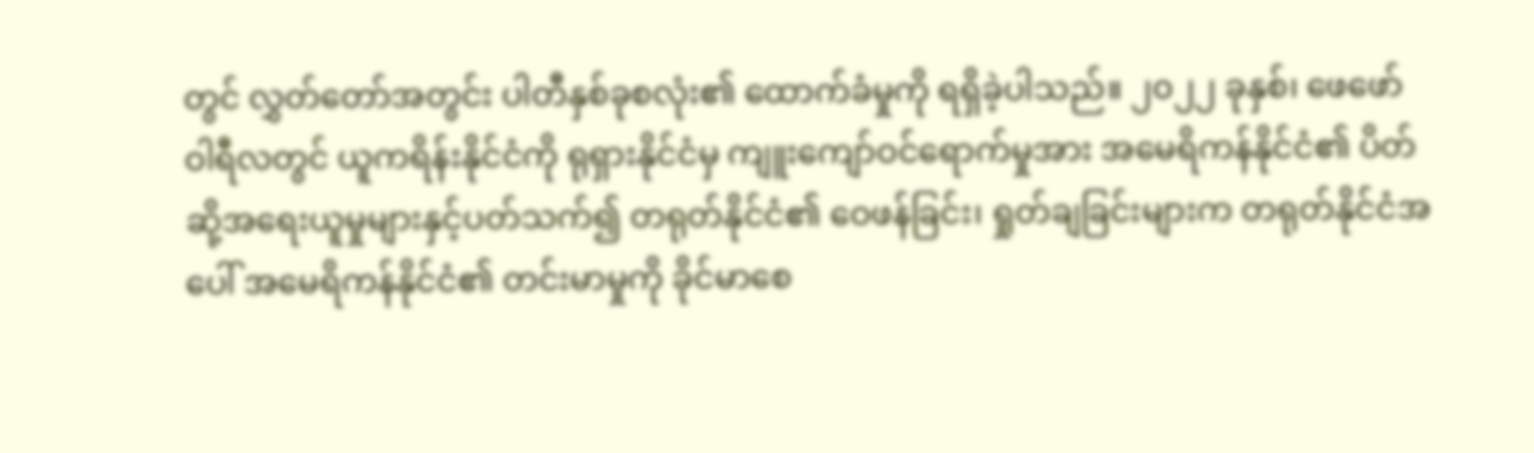တွင် လွှတ်တော်အတွင်း ပါတီနှစ်ခုစလုံး၏ ထောက်ခံမှုကို ရရှိခဲ့ပါသည်။ ၂၀၂၂ ခုနှစ်၊ ဖေဖော်ဝါရီလတွင် ယူကရိန်းနိုင်ငံကို ရုရှားနိုင်ငံမှ ကျူးကျော်ဝင်ရောက်မှုအား အမေရိကန်နိုင်ငံ၏ ပိတ်ဆို့အရေးယူမှုများနှင့်ပတ်သက်၍ တရုတ်နိုင်ငံ၏ ဝေဖန်ခြင်း၊ ရှုတ်ချခြင်းများက တရုတ်နိုင်ငံအပေါ် အမေရိကန်နိုင်ငံ၏ တင်းမာမှုကို ခိုင်မာစေ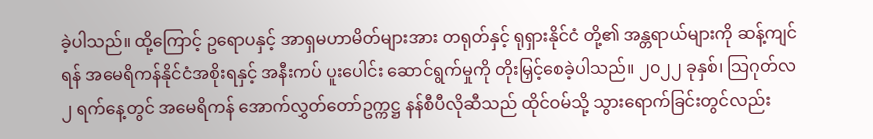ခဲ့ပါသည်။ ထို့ကြောင့် ဥရောပနှင့် အာရှမဟာမိတ်များအား တရုတ်နှင့် ရုရှားနိုင်ငံ တို့၏ အန္တရာယ်များကို ဆန့်ကျင်ရန် အမေရိကန်နိုင်ငံအစိုးရနှင့် အနီးကပ် ပူးပေါင်း ဆောင်ရွက်မှုကို တိုးမြှင့်စေခဲ့ပါသည်။ ၂၀၂၂ ခုနှစ်၊ သြဂုတ်လ ၂ ရက်နေ့တွင် အမေရိကန် အောက်လွှတ်တော်ဥက္ကဋ္ဌ နန်စီပီလိုဆီသည် ထိုင်ဝမ်သို့ သွားရောက်ခြင်းတွင်လည်း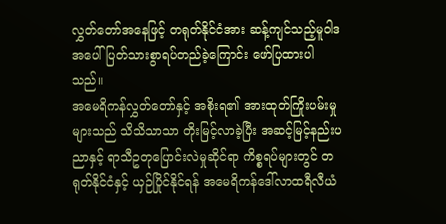လွှတ်တော်အနေဖြင့် တရုတ်နိုင်ငံအား ဆန့်ကျင်သည့်မူဝါဒအပေါ် ပြတ်သားစွာရပ်တည်ခဲ့ကြောင်း ဖော်ပြထားပါသည်။
အမေရိကန်လွှတ်တော်နှင့် အစိုးရ၏ အားထုတ်ကြိုးပမ်းမှုများသည် သိသိသာသာ တိုးမြင့်လာခဲ့ပြီး အဆင့်မြင့်နည်းပညာနှင့် ရာသီဥတုပြောင်းလဲမှုဆိုင်ရာ ကိစ္စရပ်များတွင် တရုတ်နိုင်ငံနှင့် ယှဉ်ပြိုင်နိုင်ရန် အမေရိကန်ဒေါ်လာထရီလီယံ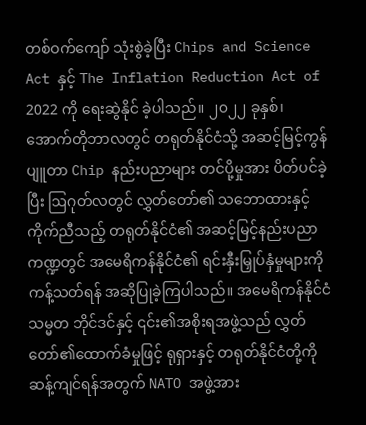တစ်ဝက်ကျော် သုံးစွဲခဲ့ပြီး Chips and Science Act နှင့် The Inflation Reduction Act of 2022 ကို ရေးဆွဲနိုင် ခဲ့ပါသည်။ ၂၀၂၂ ခုနှစ်၊ အောက်တိုဘာလတွင် တရုတ်နိုင်ငံသို့ အဆင့်မြင့်ကွန်ပျူတာ Chip နည်းပညာများ တင်ပို့မှုအား ပိတ်ပင်ခဲ့ပြီး ဩဂုတ်လတွင် လွှတ်တော်၏ သဘောထားနှင့်ကိုက်ညီသည့် တရုတ်နိုင်ငံ၏ အဆင့်မြင့်နည်းပညာ ကဏ္ဍတွင် အမေရိကန်နိုင်ငံ၏ ရင်းနှီးမြှုပ်နှံမှုများကို ကန့်သတ်ရန် အဆိုပြုခဲ့ကြပါသည်။ အမေရိကန်နိုင်ငံသမ္မတ ဘိုင်ဒင်နှင့် ၎င်း၏အစိုးရအဖွဲ့သည် လွှတ်တော်၏ထောက်ခံမှုဖြင့် ရုရှားနှင့် တရုတ်နိုင်ငံတို့ကို ဆန့်ကျင်ရန်အတွက် NATO အဖွဲ့အား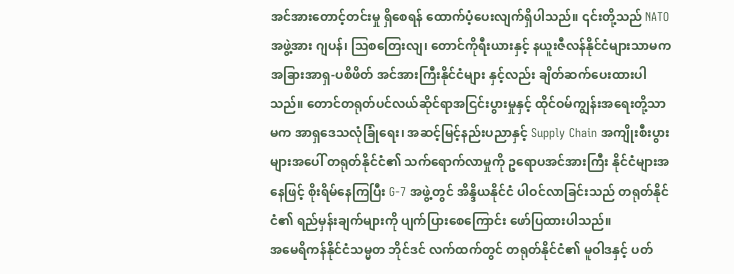အင်အားတောင့်တင်းမှု ရှိစေရန် ထောက်ပံ့ပေးလျက်ရှိပါသည်။ ၎င်းတို့သည် NATO အဖွဲ့အား ဂျပန်၊ ဩစတြေးလျ၊ တောင်ကိုရီးယားနှင့် နယူးဇီလန်နိုင်ငံများသာမက အခြားအာရှ-ပစိဖိတ် အင်အားကြီးနိုင်ငံများ နှင့်လည်း ချိတ်ဆက်ပေးထားပါသည်။ တောင်တရုတ်ပင်လယ်ဆိုင်ရာအငြင်းပွားမှုနှင့် ထိုင်ဝမ်ကျွန်းအရေးတို့သာမက အာရှဒေသလုံခြုံရေး၊ အဆင့်မြင့်နည်းပညာနှင့် Supply Chain အကျိုးစီးပွားများအပေါ် တရုတ်နိုင်ငံ၏ သက်ရောက်လာမှုကို ဥရောပအင်အားကြီး နိုင်ငံများအနေဖြင့် စိုးရိမ်နေကြပြီး G-7 အဖွဲ့တွင် အိန္ဒိယနိုင်ငံ ပါဝင်လာခြင်းသည် တရုတ်နိုင်ငံ၏ ရည်မှန်းချက်များကို ပျက်ပြားစေကြောင်း ဖော်ပြထားပါသည်။
အမေရိကန်နိုင်ငံသမ္မတ ဘိုင်ဒင် လက်ထက်တွင် တရုတ်နိုင်ငံ၏ မူဝါဒနှင့် ပတ်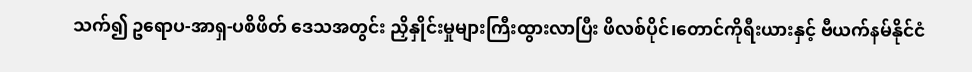သက်၍ ဥရောပ-အာရှ-ပစိဖိတ် ဒေသအတွင်း ညှိနှိုင်းမှုများကြီးထွားလာပြီး ဖိလစ်ပိုင်၊တောင်ကိုရီးယားနှင့် ဗီယက်နမ်နိုင်ငံ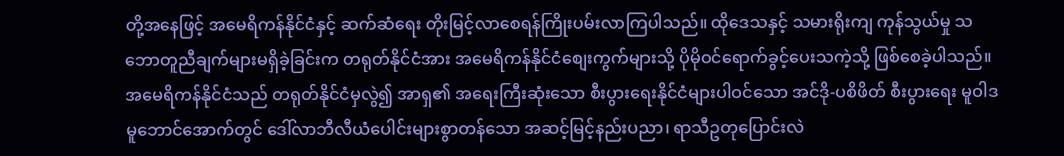တို့အနေဖြင့် အမေရိကန်နိုင်ငံနှင့် ဆက်ဆံရေး တိုးမြင့်လာစေရန်ကြိုးပမ်းလာကြပါသည်။ ထိုဒေသနှင့် သမားရိုးကျ ကုန်သွယ်မှု သဘောတူညီချက်များမရှိခဲ့ခြင်းက တရုတ်နိုင်ငံအား အမေရိကန်နိုင်ငံစျေးကွက်များသို့ ပိုမိုဝင်ရောက်ခွင့်ပေးသကဲ့သို့ ဖြစ်စေခဲ့ပါသည်။ အမေရိကန်နိုင်ငံသည် တရုတ်နိုင်ငံမှလွဲ၍ အာရှ၏ အရေးကြီးဆုံးသော စီးပွားရေးနိုင်ငံများပါဝင်သော အင်ဒို-ပစိဖိတ် စီးပွားရေး မူဝါဒမူဘောင်အောက်တွင် ဒေါ်လာဘီလီယံပေါင်းများစွာတန်သော အဆင့်မြင့်နည်းပညာ၊ ရာသီဥတုပြောင်းလဲ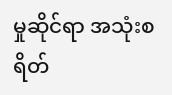မှုဆိုင်ရာ အသုံးစရိတ်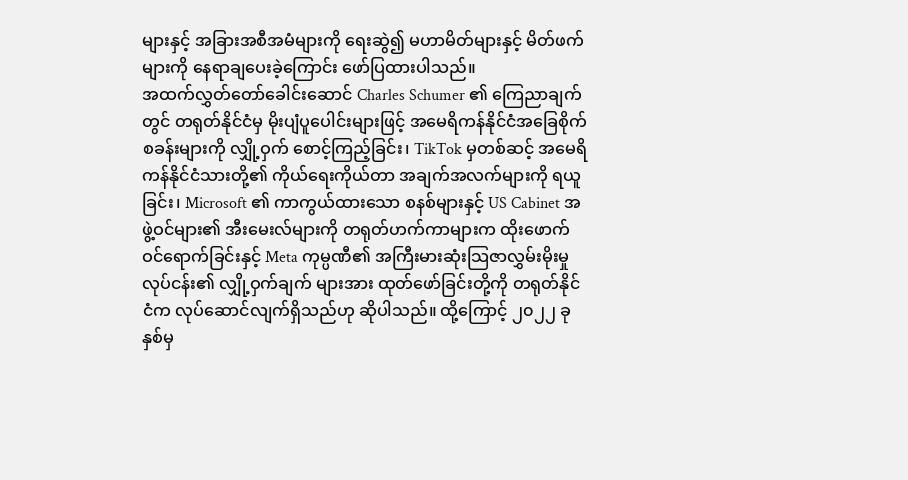များနှင့် အခြားအစီအမံများကို ရေးဆွဲ၍ မဟာမိတ်များနှင့် မိတ်ဖက်များကို နေရာချပေးခဲ့ကြောင်း ဖော်ပြထားပါသည်။
အထက်လွှတ်တော်ခေါင်းဆောင် Charles Schumer ၏ ကြေညာချက်တွင် တရုတ်နိုင်ငံမှ မိုးပျံပူပေါင်းများဖြင့် အမေရိကန်နိုင်ငံအခြေစိုက်စခန်းများကို လျှို့ဝှက် စောင့်ကြည့်ခြင်း၊ TikTok မှတစ်ဆင့် အမေရိကန်နိုင်ငံသားတို့၏ ကိုယ်ရေးကိုယ်တာ အချက်အလက်များကို ရယူခြင်း၊ Microsoft ၏ ကာကွယ်ထားသော စနစ်များနှင့် US Cabinet အဖွဲ့ဝင်များ၏ အီးမေးလ်များကို တရုတ်ဟက်ကာများက ထိုးဖောက် ဝင်ရောက်ခြင်းနှင့် Meta ကုမ္ပဏီ၏ အကြီးမားဆုံးသြဇာလွှမ်းမိုးမှုလုပ်ငန်း၏ လျှို့ဝှက်ချက် များအား ထုတ်ဖော်ခြင်းတို့ကို တရုတ်နိုင်ငံက လုပ်ဆောင်လျက်ရှိသည်ဟု ဆိုပါသည်။ ထို့ကြောင့် ၂၀၂၂ ခုနှစ်မှ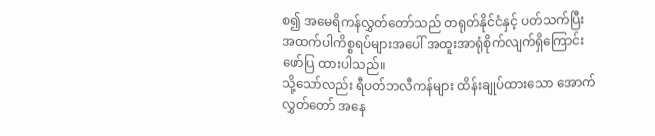စ၍ အမေရိကန်လွှတ်တော်သည် တရုတ်နိုင်ငံနှင့် ပတ်သက်ပြီး အထက်ပါကိစ္စရပ်များအပေါ် အထူးအာရုံစိုက်လျက်ရှိကြောင်း ဖော်ပြ ထားပါသည်။
သို့သော်လည်း ရီပတ်ဘလီကန်များ ထိန်းချုပ်ထားသော အောက်လွှတ်တော် အနေ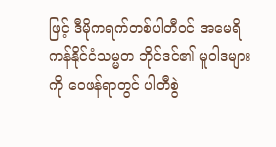ဖြင့် ဒီမိုကရက်တစ်ပါတီဝင် အမေရိကန်နိုင်ငံသမ္မတ ဘိုင်ဒင်၏ မူဝါဒများကို ဝေဖန်ရာတွင် ပါတီစွဲ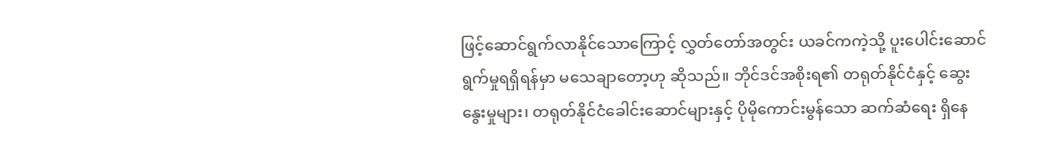ဖြင့်ဆောင်ရွက်လာနိုင်သောကြောင့် လွှတ်တော်အတွင်း ယခင်ကကဲ့သို့ ပူးပေါင်းဆောင်ရွက်မှုရရှိရန်မှာ မသေချာတော့ဟု ဆိုသည်။ ဘိုင်ဒင်အစိုးရ၏ တရုတ်နိုင်ငံနှင့် ဆွေးနွေးမှုများ၊ တရုတ်နိုင်ငံခေါင်းဆောင်များနှင့် ပိုမိုကောင်းမွန်သော ဆက်ဆံရေး ရှိနေ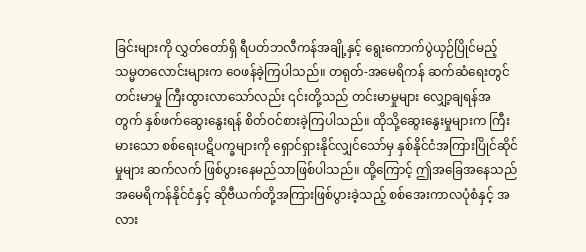ခြင်းများကို လွှတ်တော်ရှိ ရီပတ်ဘလီကန်အချို့နှင့် ရွေးကောက်ပွဲယှဉ်ပြိုင်မည့် သမ္မတလောင်းများက ဝေဖန်ခဲ့ကြပါသည်။ တရုတ်-အမေရိကန် ဆက်ဆံရေးတွင် တင်းမာမှု ကြီးထွားလာသော်လည်း ၎င်းတို့သည် တင်းမာမှုများ လျှော့ချရန်အတွက် နှစ်ဖက်ဆွေးနွေးရန် စိတ်ဝင်စားခဲ့ကြပါသည်။ ထိုသို့ဆွေးနွေးမှုများက ကြီးမားသော စစ်ရေးပဋိပက္ခများကို ရှောင်ရှားနိုင်လျှင်သော်မှ နှစ်နိုင်ငံအကြားပြိုင်ဆိုင်မှုများ ဆက်လက် ဖြစ်ပွားနေမည်သာဖြစ်ပါသည်။ ထို့ကြောင့် ဤအခြေအနေသည် အမေရိကန်နိုင်ငံနှင့် ဆိုဗီယက်တို့အကြားဖြစ်ပွားခဲ့သည့် စစ်အေးကာလပုံစံနှင့် အလား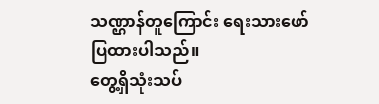သဏ္ဌာန်တူကြောင်း ရေးသားဖော်ပြထားပါသည်။
တွေ့ရှိသုံးသပ်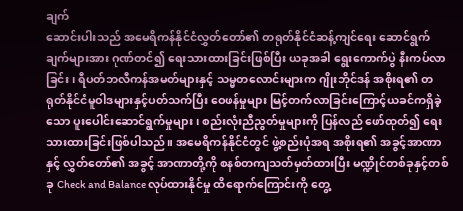ချက်
ဆောင်းပါးသည် အမေရိကန်နိုင်ငံလွှတ်တော်၏ တရုတ်နိုင်ငံဆန့်ကျင်ရေး ဆောင်ရွက်ချက်များအား ဂုဏ်တင်၍ ရေးသားထားခြင်းဖြစ်ပြီး ယခုအခါ ရွေးကောက်ပွဲ နီးကပ်လာခြင်း၊ ရီပတ်ဘလီကန်အမတ်များနှင့် သမ္မတလောင်းများက ဂျိုးဘိုင်ဒန် အစိုးရ၏ တရုတ်နိုင်ငံမူဝါဒများနှင့်ပတ်သက်ပြီး ဝေဖန်မှုများ မြင့်တက်လာခြင်းကြောင့်ယခင်ကရှိခဲ့သော ပူးပေါင်းဆောင်ရွက်မှုများ၊ စည်းလုံးညီညွတ်မှုများကို ပြန်လည် ဖော်ထုတ်၍ ရေးသားထားခြင်းဖြစ်ပါသည်။ အမေရိကန်နိုင်ငံတွင် ဖွဲ့စည်းပုံအရ အစိုးရ၏ အခွင့်အာဏာနှင့် လွှတ်တော်၏ အခွင့် အာဏာတို့ကို စနစ်တကျသတ်မှတ်ထားပြီး မဏ္ဍိုင်တစ်ခုနှင့်တစ်ခု Check and Balance လုပ်ထားနိုင်မှု ထိရောက်ကြောင်းကို တွေ့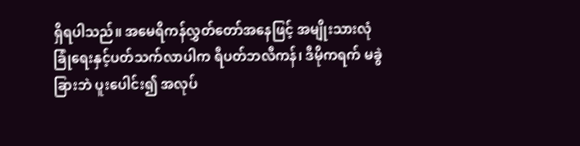ရှိရပါသည်။ အမေရိကန်လွှတ်တော်အနေဖြင့် အမျိုးသားလုံခြုံရေးနှင့်ပတ်သက်လာပါက ရီပတ်ဘလီကန်၊ ဒီမိုကရက် မခွဲခြားဘဲ ပူးပေါင်း၍ အလုပ်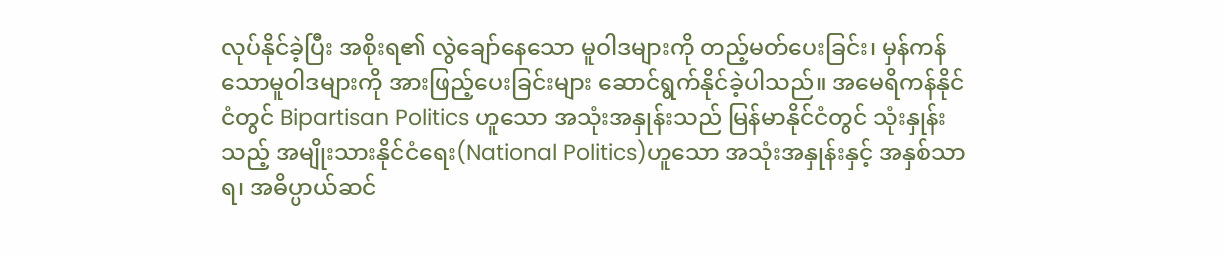လုပ်နိုင်ခဲ့ပြီး အစိုးရ၏ လွဲချော်နေသော မူဝါဒများကို တည့်မတ်ပေးခြင်း၊ မှန်ကန်သောမူဝါဒများကို အားဖြည့်ပေးခြင်းများ ဆောင်ရွက်နိုင်ခဲ့ပါသည်။ အမေရိကန်နိုင်ငံတွင် Bipartisan Politics ဟူသော အသုံးအနှုန်းသည် မြန်မာနိုင်ငံတွင် သုံးနှုန်းသည့် အမျိုးသားနိုင်ငံရေး(National Politics)ဟူသော အသုံးအနှုန်းနှင့် အနှစ်သာရ၊ အဓိပ္ပာယ်ဆင်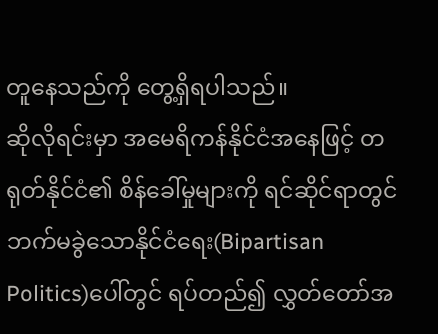တူနေသည်ကို တွေ့ရှိရပါသည်။
ဆိုလိုရင်းမှာ အမေရိကန်နိုင်ငံအနေဖြင့် တရုတ်နိုင်ငံ၏ စိန်ခေါ်မှုများကို ရင်ဆိုင်ရာတွင် ဘက်မခွဲသောနိုင်ငံရေး(Bipartisan Politics)ပေါ်တွင် ရပ်တည်၍ လွှတ်တော်အ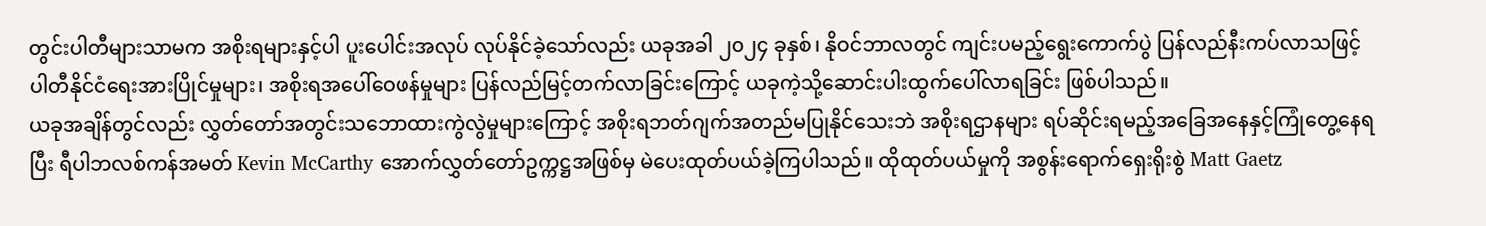တွင်းပါတီများသာမက အစိုးရများနှင့်ပါ ပူးပေါင်းအလုပ် လုပ်နိုင်ခဲ့သော်လည်း ယခုအခါ ၂၀၂၄ ခုနှစ်၊ နိုဝင်ဘာလတွင် ကျင်းပမည့်ရွေးကောက်ပွဲ ပြန်လည်နီးကပ်လာသဖြင့် ပါတီနိုင်ငံရေးအားပြိုင်မှုများ၊ အစိုးရအပေါ်ဝေဖန်မှုများ ပြန်လည်မြင့်တက်လာခြင်းကြောင့် ယခုကဲ့သို့ဆောင်းပါးထွက်ပေါ်လာရခြင်း ဖြစ်ပါသည်။
ယခုအချိန်တွင်လည်း လွှတ်တော်အတွင်းသဘောထားကွဲလွဲမှုများကြောင့် အစိုးရဘတ်ဂျက်အတည်မပြုနိုင်သေးဘဲ အစိုးရဌာနများ ရပ်ဆိုင်းရမည့်အခြေအနေနှင့်ကြုံတွေ့နေရပြီး ရီပါဘလစ်ကန်အမတ် Kevin McCarthy အောက်လွှတ်တော်ဥက္ကဋ္ဌအဖြစ်မှ မဲပေးထုတ်ပယ်ခဲ့ကြပါသည်။ ထိုထုတ်ပယ်မှုကို အစွန်းရောက်ရှေးရိုးစွဲ Matt Gaetz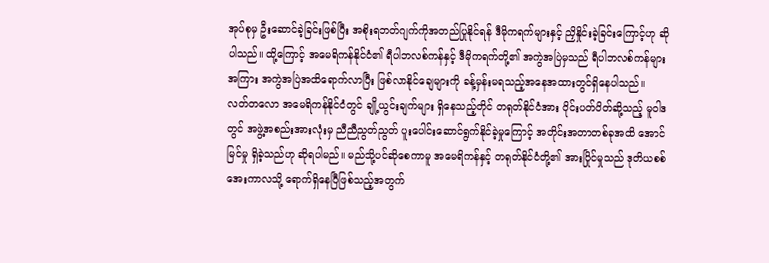အုပ်စုမှ ဦးဆောင်ခဲ့ခြင်းဖြစ်ပြီး အစိုးရဘတ်ဂျက်ကိုအတည်ပြုနိုင်ရန် ဒီမိုကရက်များနှင့် ညှိနှိုင်းခဲ့ခြင်းကြောင့်ဟု ဆိုပါသည်။ ထို့ကြောင့် အမေရိကန်နိုင်ငံ၏ ရီပါဘလစ်ကန်နှင့် ဒီမိုကရက်တို့၏ အကွဲအပြဲမှသည် ရီပါဘလစ်ကန်များအကြား အကွဲအပြဲအထိရောက်လာပြီး ဖြစ်လာနိုင်ချေများကို ခန့်မှန်းမရသည့်အနေအထားတွင်ရှိနေပါသည်။
လတ်တလော အမေရိကန်နိုင်ငံတွင် ချို့ယွင်းချက်များ ရှိနေသည့်တိုင် တရုတ်နိုင်ငံအား ဝိုင်းပတ်ပိတ်ဆို့သည့် မူဝါဒတွင် အဖွဲ့အစည်းအားလုံးမှ ညီညီညွတ်ညွတ် ပူးပေါင်းဆောင်ရွက်နိုင်ခဲ့မှုကြောင့် အတိုင်းအတာတစ်ခုအထိ အောင်မြင်မှု ရှိခဲ့သည်ဟု ဆိုရပါမည်။ မည်သို့ပင်ဆိုစေကာမူ အမေရိကန်နှင့် တရုတ်နိုင်ငံတို့၏ အားပြိုင်မှုသည် ဒုတိယစစ်အေးကာလသို့ ရောက်ရှိနေပြီဖြစ်သည့်အတွက်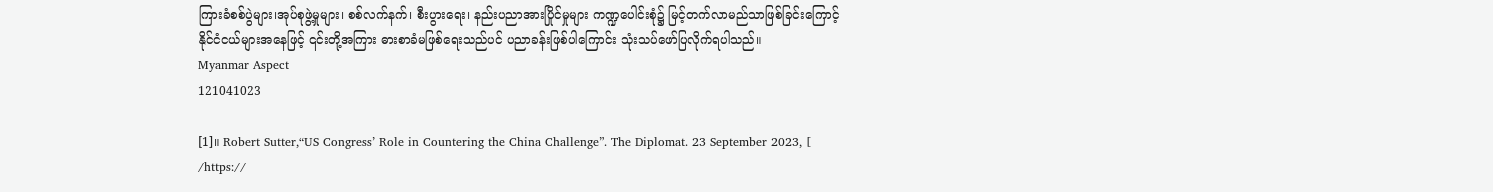ကြားခံစစ်ပွဲများ၊အုပ်စုဖွဲ့မှုများ၊ စစ်လက်နက်၊ စီးပွားရေး၊ နည်းပညာအားပြိုင်မှုများ ကဏ္ဍပေါင်းစုံ၌ မြင့်တက်လာမည်သာဖြစ်ခြင်းကြောင့် နိုင်ငံငယ်များအနေဖြင့် ၎င်းတို့အကြား ဓားစာခံမဖြစ်ရေးသည်ပင် ပညာခန်းဖြစ်ပါကြောင်း သုံးသပ်ဖော်ပြလိုက်ရပါသည်။
Myanmar Aspect
121041023

[1]။ Robert Sutter,“US Congress’ Role in Countering the China Challenge”. The Diplomat. 23 September 2023, [ /https://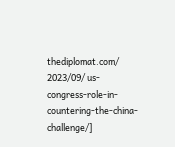thediplomat.com/ 2023/09/ us-congress-role-in-countering-the-china-challenge/]